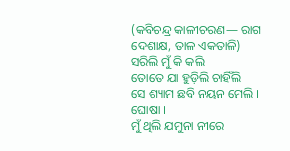(କବିଚନ୍ଦ୍ର କାଳୀଚରଣ— ରାଗ ଦେଶାକ୍ଷ, ତାଳ ଏକତାଳି)
ସରିଲି ମୁଁ କି କଲି
ତୋତେ ଯା ହୁଡ଼ିଲି ଚାହିଁଲି
ସେ ଶ୍ୟାମ ଛବି ନୟନ ମେଲି । ଘୋଷା ।
ମୁଁ ଥିଲି ଯମୁନା ନୀରେ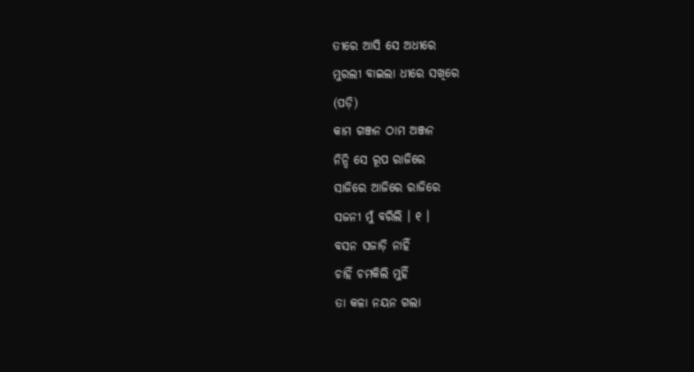ତୀରେ ଆସି ସେ ଅଧୀରେ
ମୁରଲୀ ବାଇଲା ଧୀରେ ସଖିରେ
(ପଡ଼ି)
କାମ ଗଞ୍ଜନ ଠାମ ଅଞ୍ଜନ
ନିନ୍ଦି ସେ ରୂପ ରାଜିରେ
ସାଜିରେ ଆଜିରେ ରାଜିରେ
ସଜନୀ ମୁଁ ବରିଲି । ୧ ।
ବସନ ସଜାଡ଼ି ନାହିଁ
ଚାହିଁ ଚମକିଲି ମୁହିଁ
ତା କଳା ନୟନ ଗଲା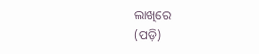ଲାଖିରେ
(ପଡ଼ି)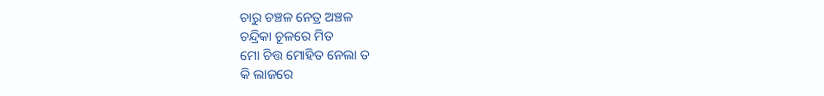ଚାରୁ ଚଞ୍ଚଳ ନେତ୍ର ଅଞ୍ଚଳ
ଚନ୍ଦ୍ରିକା ଚୂଳରେ ମିତ
ମୋ ଚିତ୍ତ ମୋହିତ ନେଲା ତ
କି ଲାଜରେ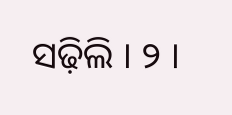ସଢ଼ିଲି । ୨ ।